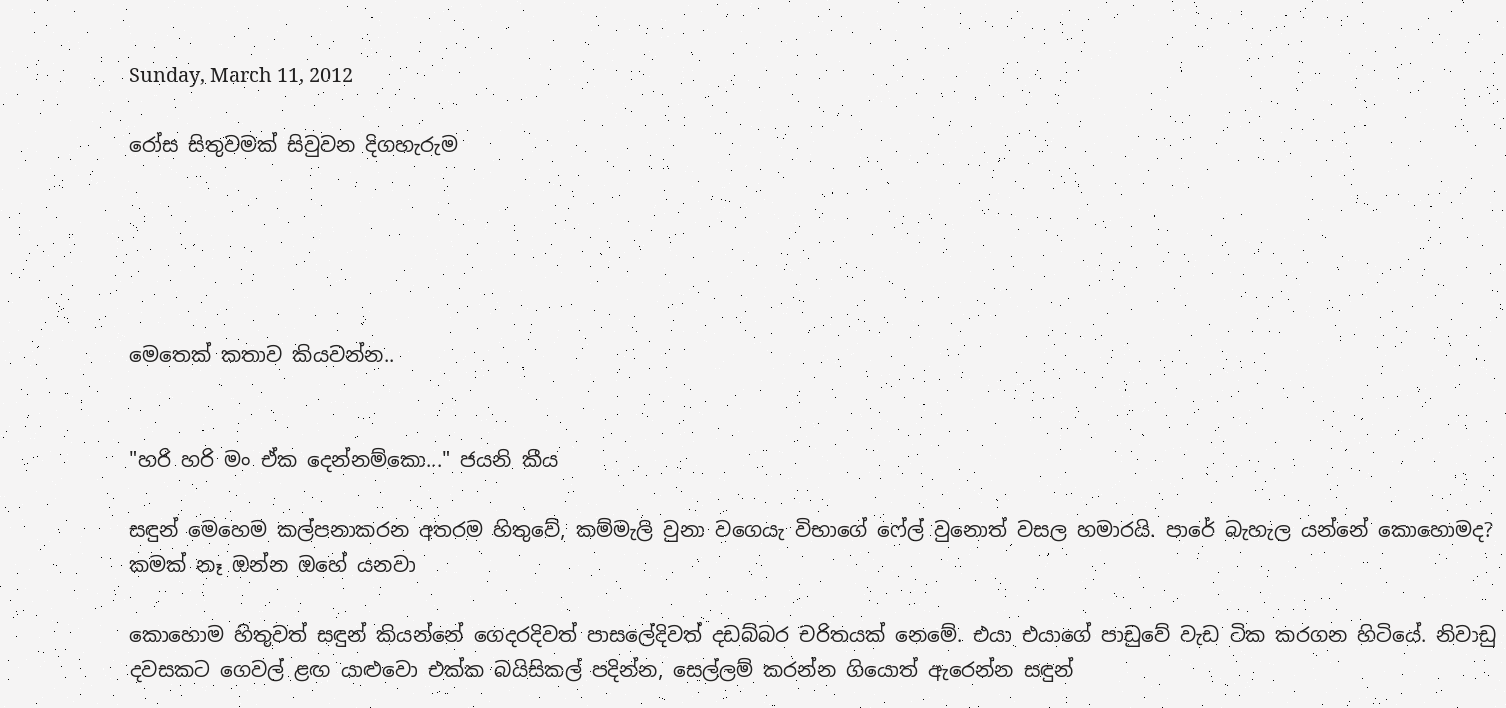Sunday, March 11, 2012

රෝස සිතුවමක් සිවුවන දිගහැරුම





මෙතෙක් කතාව කියවන්න..


"හරි හරි මං ඒක දෙන්නම්කො..." ජයනි කීය

සඳුන් මෙහෙම කල්පනාකරන අතරම හිතුවේ, කම්මැලි වුනා වගෙයැ විභාගේ ෆේල් වුනොත් වසල හමාරයි. පාරේ බැහැල යන්නේ කොහොමද? කමක් නෑ ඔන්න ඔහේ යනවා

කොහොම හිතුවත් සඳුන් කියන්නේ ගෙදරදිවත් පාසලේදිවත් දඩබ්බර චරිතයක් නෙමේ. එයා එයාගේ පාඩුවේ වැඩ ටික කරගන හිටියේ. නිවාඩු දවසකට ගෙවල් ළඟ යාළුවො එක්ක බයිසිකල් පදින්න, සෙල්ලම් කරන්න ගියොත් ඇරෙන්න සඳුන්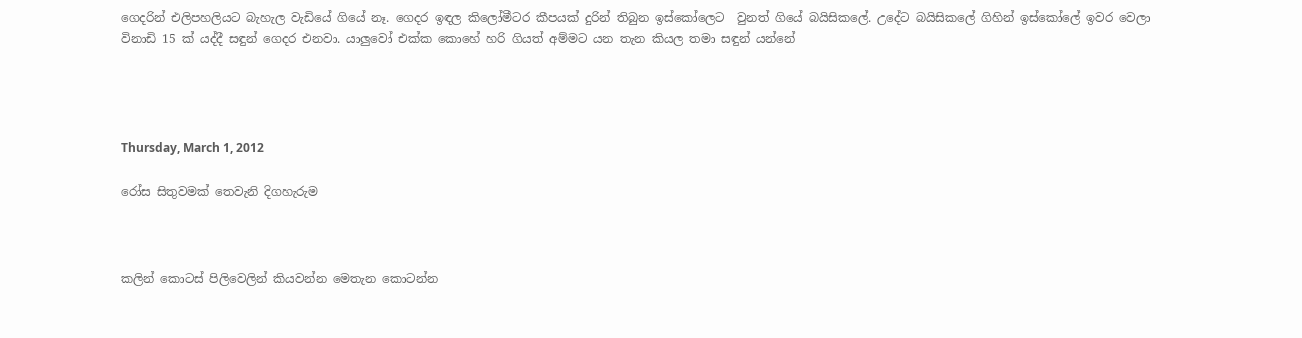ගෙදරින් එලිපහලියට බැහැල වැඩියේ ගියේ නෑ. ගෙදර ඉඳල කිලෝමීටර කීපයක් දුරින් තිබුන ඉස්කෝලෙට  වුනත් ගියේ බයිසිකලේ. උදේට බයිසිකලේ ගිහින් ඉස්කෝලේ ඉවර වෙලා විනාඩි 15 ක් යද්දී සඳුන් ගෙදර එනවා. යාලුවෝ එක්ක කොහේ හරි ගියත් අම්මට යන තැන කියල තමා සඳුන් යන්නේ




Thursday, March 1, 2012

රෝස සිතුවමක් තෙවැනි දිගහැරුම



කලින් කොටස් පිලිවෙලින් කියවන්න මෙතැන කොටන්න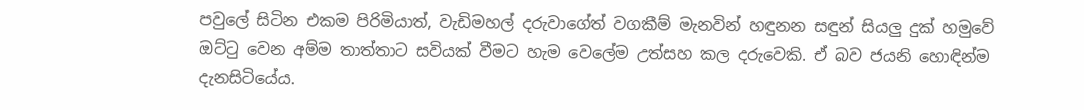පවුලේ සිටින එකම පිරිමියාත්, වැඩිමහල් දරුවාගේත් වගකීම් මැනවින් හඳුනන සඳුන් සියලු දුක් හමුවේ ඔට්ටු වෙන අම්ම තාත්තාට සවියක් වීමට හැම වෙලේම උත්සහ කල දරුවෙකි. ඒ බව ජයනි හොඳින්ම දැනසිටියේය.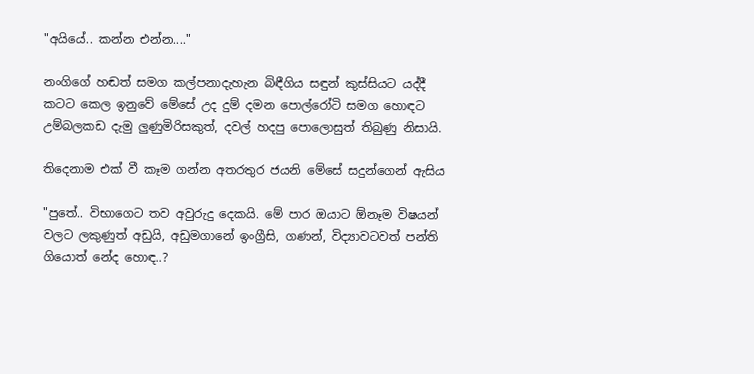"අයියේ.. කන්න එන්න...."

නංගිගේ හඬත් සමග කල්පනාදැහැන බිඳීගිය සඳුන් කුස්සියට යද්දී කටට කෙල ඉනුවේ මේසේ උද දුම් දමන පොල්රෝටි සමග හොඳට උම්බලකඩ දැමු ලුණුමිරිසකුත්, දවල් හදපු පොලොසුත් තිබුණු නිසායි.

තිදෙනාම එක් වී කෑම ගන්න අතරතුර ජයනි මේසේ සදුන්ගෙන් ඇසිය

"පුතේ.. විභාගෙට තව අවුරුදු දෙකයි. මේ පාර ඔයාට ඕනෑම විෂයන් වලට ලකුණුත් අඩුයි, අඩුමගානේ ඉංග්‍රීසි, ගණන්, විද්‍යාවටවත් පන්ති ගියොත් නේද හොඳ..?